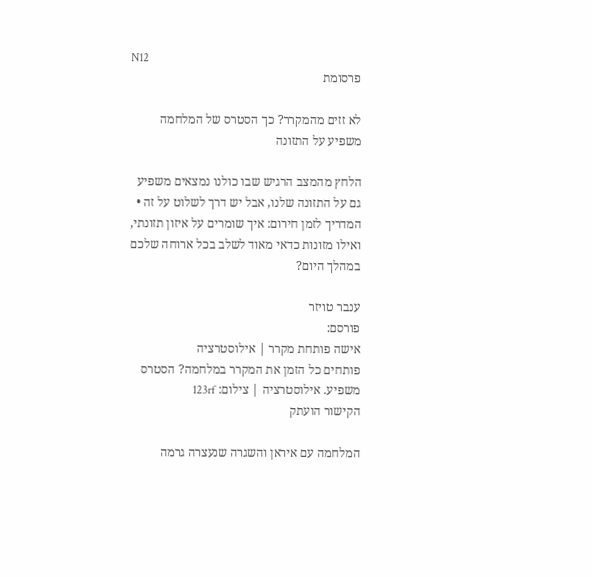N12
פרסומת

לא זזים מהמקרר? כך הסטרס של המלחמה משפיע על התזונה

הלחץ מהמצב הרגיש שבו כולנו נמצאים משפיע גם על התזונה שלנו, אבל יש דרך לשלוט על זה • המדריך לזמן חירום: איך שומרים על איזון תזונתי, ואילו מזונות כדאי מאוד לשלב בכל ארוחה שלכם במהלך היום?

ענבר טויזר
פורסם:
אישה פותחת מקרר | אילוסטרציה
פותחים כל הזמן את המקרר במלחמה? הסטרס משפיע. אילוסטרציה | צילום: 123rf
הקישור הועתק

המלחמה עם איראן והשגרה שנעצרה גרמה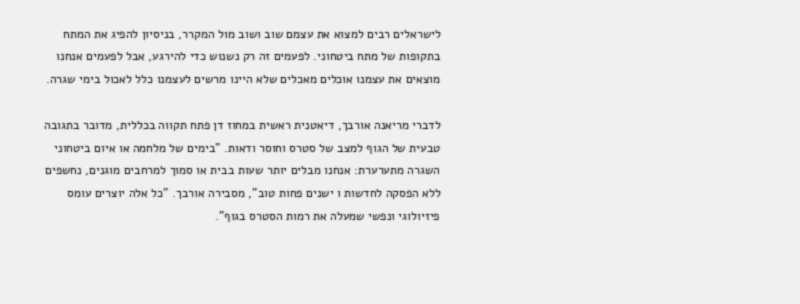לישראלים רבים למצוא את עצמם שוב ושוב מול המקרר, בניסיון להפיג את המתח בתקופות של מתח ביטחוני. לפעמים זה רק נשנוש כדי להירגע, אבל לפעמים אנחנו מוצאים את עצמנו אוכלים מאכלים שלא היינו מרשים לעצמנו כלל לאכול בימי שגרה.

לדברי מריאנה אורבך, דיאטנית ראשית במחוז דן פתח תקווה בכללית, מדובר בתגובה טבעית של הגוף למצב של סטרס וחוסר ודאות. "בימים של מלחמה או איום ביטחוני השגרה מתערערת: אנחנו מבלים יותר שעות בבית או סמוך למרחבים מוגנים, נחשפים ללא הפסקה לחדשות ו ישנים פחות טוב", מסבירה אורבך. "כל אלה יוצרים עומס פיזיולוגי ונפשי שמעלה את רמות הסטרס בגוף".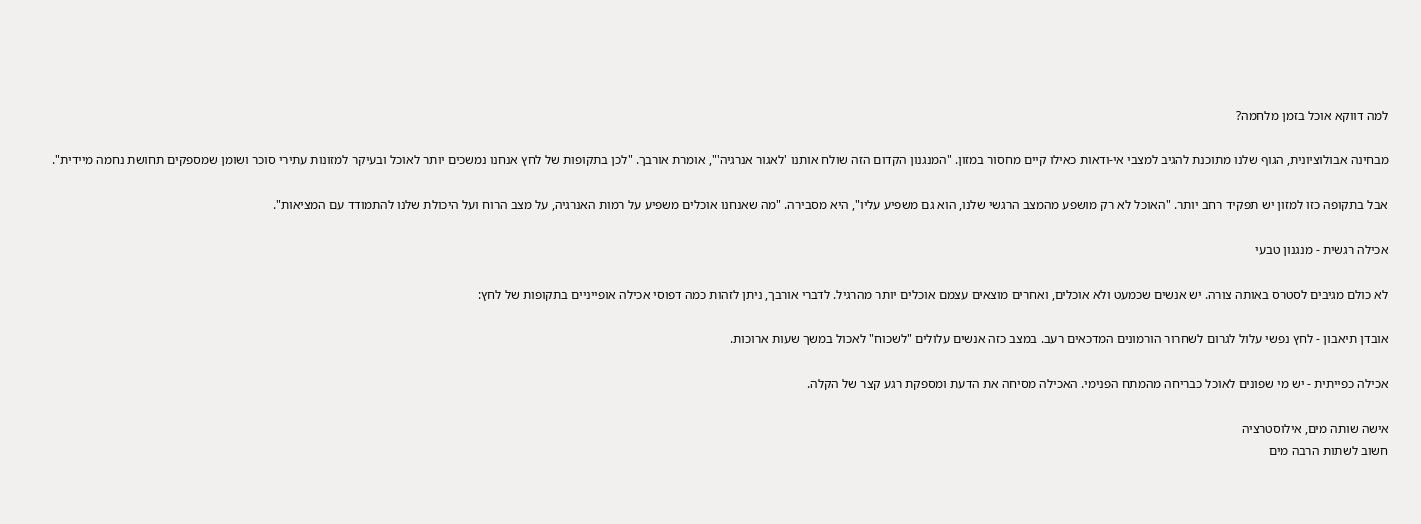למה דווקא אוכל בזמן מלחמה?

מבחינה אבולוציונית, הגוף שלנו מתוכנת להגיב למצבי אי-ודאות כאילו קיים מחסור במזון. "המנגנון הקדום הזה שולח אותנו 'לאגור אנרגיה'", אומרת אורבך. "לכן בתקופות של לחץ אנחנו נמשכים יותר לאוכל ובעיקר למזונות עתירי סוכר ושומן שמספקים תחושת נחמה מיידית".

אבל בתקופה כזו למזון יש תפקיד רחב יותר. "האוכל לא רק מושפע מהמצב הרגשי שלנו, הוא גם משפיע עליו", היא מסבירה. "מה שאנחנו אוכלים משפיע על רמות האנרגיה, על מצב הרוח ועל היכולת שלנו להתמודד עם המציאות".

אכילה רגשית - מנגנון טבעי

לא כולם מגיבים לסטרס באותה צורה. יש אנשים שכמעט ולא אוכלים, ואחרים מוצאים עצמם אוכלים יותר מהרגיל. לדברי אורבך, ניתן לזהות כמה דפוסי אכילה אופייניים בתקופות של לחץ:

אובדן תיאבון - לחץ נפשי עלול לגרום לשחרור הורמונים המדכאים רעב. במצב כזה אנשים עלולים "לשכוח" לאכול במשך שעות ארוכות.

אכילה כפייתית - יש מי שפונים לאוכל כבריחה מהמתח הפנימי. האכילה מסיחה את הדעת ומספקת רגע קצר של הקלה.

אישה שותה מים, אילוסטרציה
חשוב לשתות הרבה מים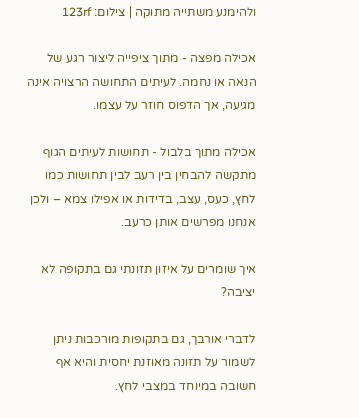ולהימנע משתייה מתוקה | צילום: 123rf

אכילה מפצה - מתוך ציפייה ליצור רגע של הנאה או נחמה. לעיתים התחושה הרצויה אינה מגיעה, אך הדפוס חוזר על עצמו.

אכילה מתוך בלבול - תחושות לעיתים הגוף מתקשה להבחין בין רעב לבין תחושות כמו לחץ, כעס, עצב, בדידות או אפילו צמא – ולכן אנחנו מפרשים אותן כרעב.

איך שומרים על איזון תזונתי גם בתקופה לא יציבה?

לדברי אורבך, גם בתקופות מורכבות ניתן לשמור על תזונה מאוזנת יחסית והיא אף חשובה במיוחד במצבי לחץ.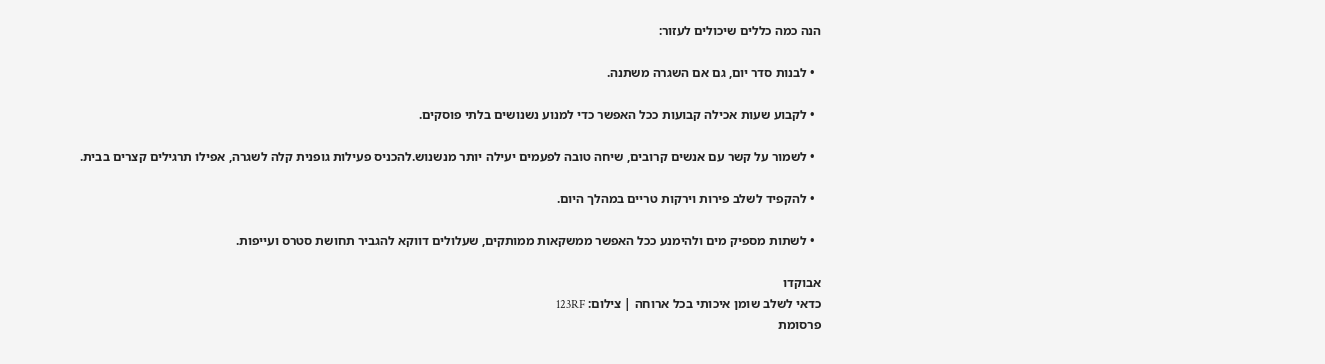הנה כמה כללים שיכולים לעזור:

  • לבנות סדר יום, גם אם השגרה משתנה.

  • לקבוע שעות אכילה קבועות ככל האפשר כדי למנוע נשנושים בלתי פוסקים.

  • לשמור על קשר עם אנשים קרובים, שיחה טובה לפעמים יעילה יותר מנשנוש.להכניס פעילות גופנית קלה לשגרה, אפילו תרגילים קצרים בבית.

  • להקפיד לשלב פירות וירקות טריים במהלך היום.

  • לשתות מספיק מים ולהימנע ככל האפשר ממשקאות ממותקים, שעלולים דווקא להגביר תחושת סטרס ועייפות.

אבוקדו
כדאי לשלב שומן איכותי בכל ארוחה | צילום: 123RF
פרסומת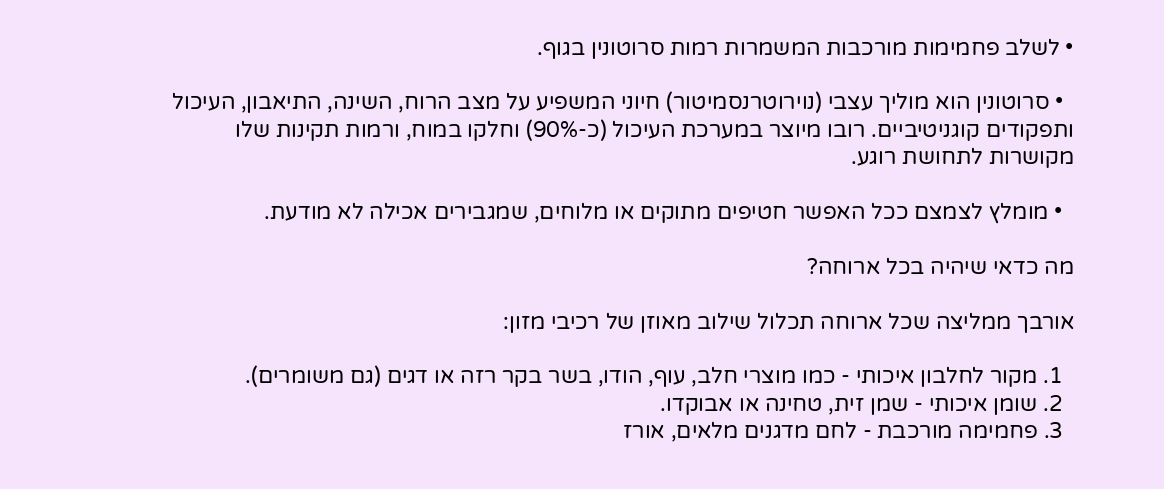• לשלב פחמימות מורכבות המשמרות רמות סרוטונין בגוף.

  • סרוטונין הוא מוליך עצבי (נוירוטרנסמיטור) חיוני המשפיע על מצב הרוח, השינה, התיאבון, העיכול ותפקודים קוגניטיביים. רובו מיוצר במערכת העיכול (כ-90%) וחלקו במוח, ורמות תקינות שלו מקושרות לתחושת רוגע.

  • מומלץ לצמצם ככל האפשר חטיפים מתוקים או מלוחים, שמגבירים אכילה לא מודעת.

מה כדאי שיהיה בכל ארוחה?

אורבך ממליצה שכל ארוחה תכלול שילוב מאוזן של רכיבי מזון:

  1. מקור לחלבון איכותי - כמו מוצרי חלב, עוף, הודו, בשר בקר רזה או דגים (גם משומרים).
  2. שומן איכותי - שמן זית, טחינה או אבוקדו.
  3. פחמימה מורכבת - לחם מדגנים מלאים, אורז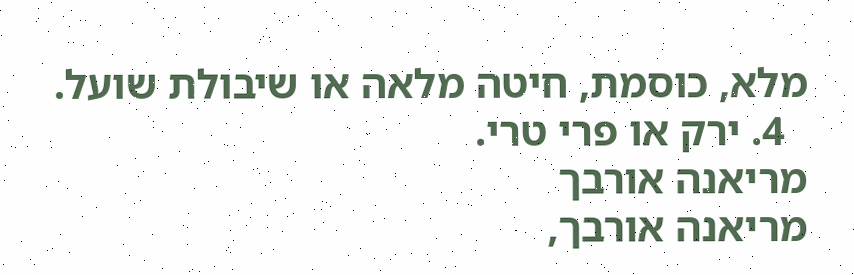מלא, כוסמת, חיטה מלאה או שיבולת שועל.
  4. ירק או פרי טרי.
מריאנה אורבך
מריאנה אורבך,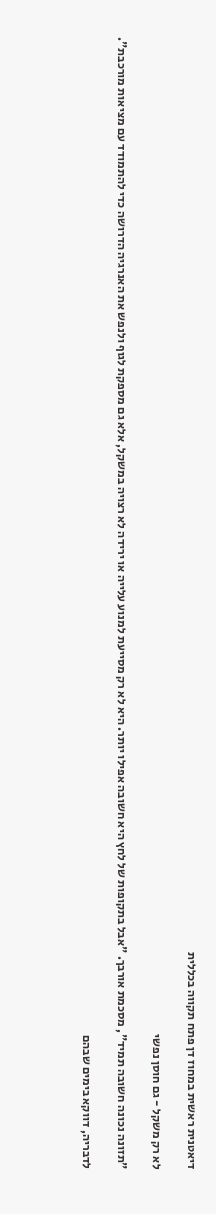דיאטנית ראשית במחוז דן פתח תקווה בכללית

לא רק משקל - גם חוסן נפשי

"תזונה נכונה חשובה תמיד", מסכמת אורבך. "אבל בתקופות של לחץ היא חשובה אפילו יותר. היא לא רק מסייעת למנוע עלייה או ירידה לא רצויה במשקל, אלא גם מספקת לגוף ולנפש את האנרגיה הדרושה כדי להתמודד עם מציאות מורכבת".

לדבריה, דווקא בימים שבהם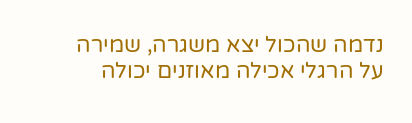נדמה שהכול יצא משגרה, שמירה על הרגלי אכילה מאוזנים יכולה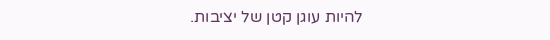להיות עוגן קטן של יציבות.